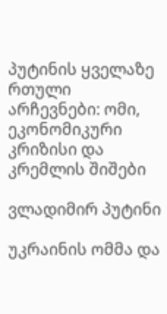პუტინის ყველაზე რთული არჩევნები: ომი, ეკონომიკური კრიზისი და კრემლის შიშები

ვლადიმირ პუტინი

უკრაინის ომმა და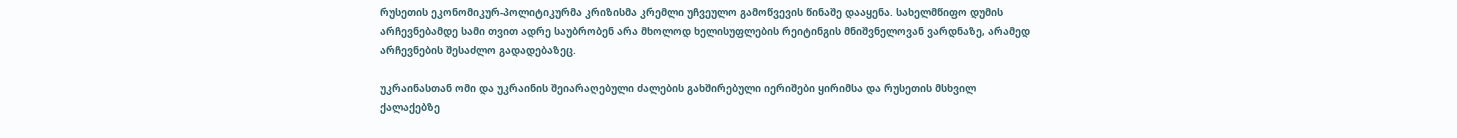რუსეთის ეკონომიკურ-პოლიტიკურმა კრიზისმა კრემლი უჩვეულო გამოწვევის წინაშე დააყენა. სახელმწიფო დუმის არჩევნებამდე სამი თვით ადრე საუბრობენ არა მხოლოდ ხელისუფლების რეიტინგის მნიშვნელოვან ვარდნაზე, არამედ არჩევნების შესაძლო გადადებაზეც.

უკრაინასთან ომი და უკრაინის შეიარაღებული ძალების გახშირებული იერიშები ყირიმსა და რუსეთის მსხვილ ქალაქებზე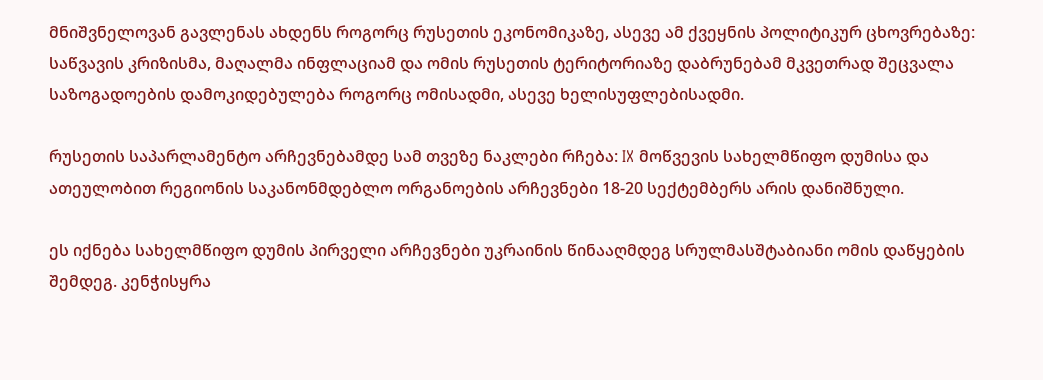მნიშვნელოვან გავლენას ახდენს როგორც რუსეთის ეკონომიკაზე, ასევე ამ ქვეყნის პოლიტიკურ ცხოვრებაზე: საწვავის კრიზისმა, მაღალმა ინფლაციამ და ომის რუსეთის ტერიტორიაზე დაბრუნებამ მკვეთრად შეცვალა საზოგადოების დამოკიდებულება როგორც ომისადმი, ასევე ხელისუფლებისადმი.

რუსეთის საპარლამენტო არჩევნებამდე სამ თვეზე ნაკლები რჩება: IX მოწვევის სახელმწიფო დუმისა და ათეულობით რეგიონის საკანონმდებლო ორგანოების არჩევნები 18-20 სექტემბერს არის დანიშნული.

ეს იქნება სახელმწიფო დუმის პირველი არჩევნები უკრაინის წინააღმდეგ სრულმასშტაბიანი ომის დაწყების შემდეგ. კენჭისყრა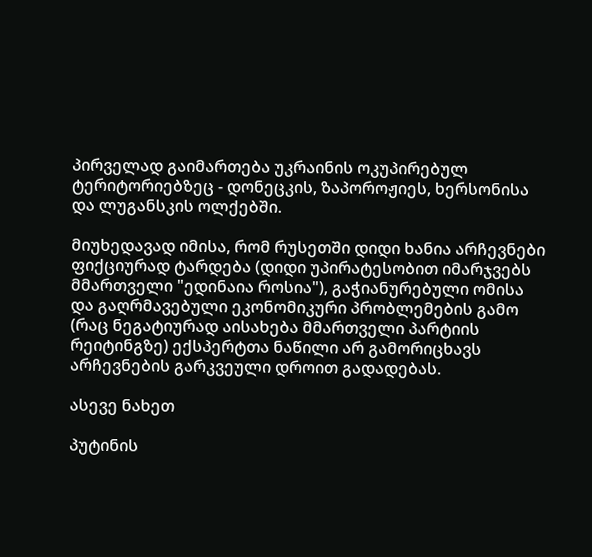პირველად გაიმართება უკრაინის ოკუპირებულ ტერიტორიებზეც - დონეცკის, ზაპოროჟიეს, ხერსონისა და ლუგანსკის ოლქებში.

მიუხედავად იმისა, რომ რუსეთში დიდი ხანია არჩევნები ფიქციურად ტარდება (დიდი უპირატესობით იმარჯვებს მმართველი "ედინაია როსია"), გაჭიანურებული ომისა და გაღრმავებული ეკონომიკური პრობლემების გამო (რაც ნეგატიურად აისახება მმართველი პარტიის რეიტინგზე) ექსპერტთა ნაწილი არ გამორიცხავს არჩევნების გარკვეული დროით გადადებას.

ასევე ნახეთ

პუტინის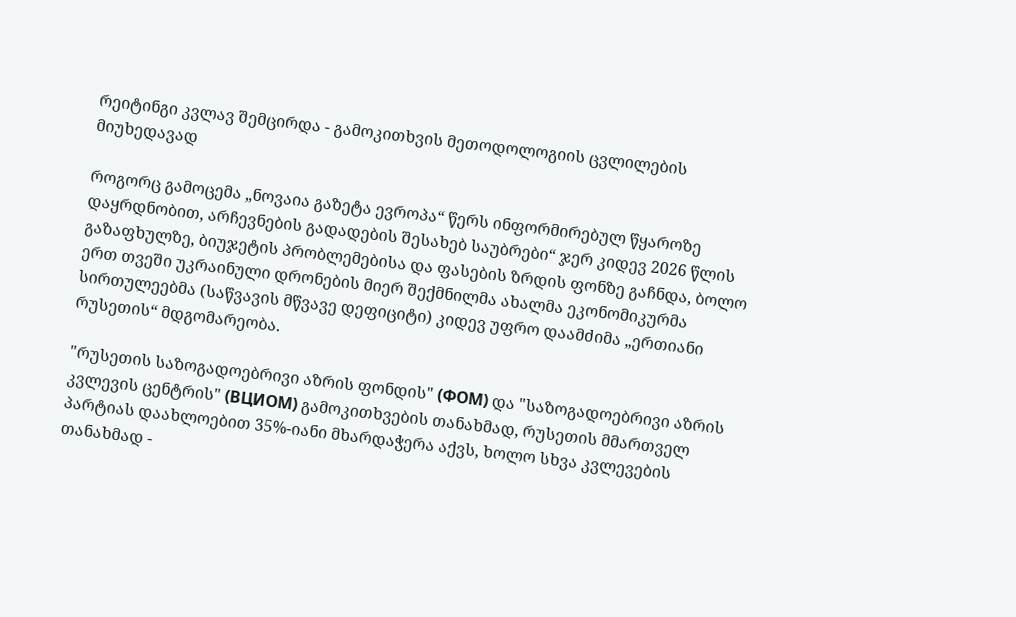რეიტინგი კვლავ შემცირდა - გამოკითხვის მეთოდოლოგიის ცვლილების მიუხედავად

როგორც გამოცემა „ნოვაია გაზეტა ევროპა“ წერს ინფორმირებულ წყაროზე დაყრდნობით, არჩევნების გადადების შესახებ საუბრები“ ჯერ კიდევ 2026 წლის გაზაფხულზე, ბიუჯეტის პრობლემებისა და ფასების ზრდის ფონზე გაჩნდა, ბოლო ერთ თვეში უკრაინული დრონების მიერ შექმნილმა ახალმა ეკონომიკურმა სირთულეებმა (საწვავის მწვავე დეფიციტი) კიდევ უფრო დაამძიმა „ერთიანი რუსეთის“ მდგომარეობა.

"რუსეთის საზოგადოებრივი აზრის ფონდის" (ФОМ) და "საზოგადოებრივი აზრის კვლევის ცენტრის" (ВЦИОМ) გამოკითხვების თანახმად, რუსეთის მმართველ პარტიას დაახლოებით 35%-იანი მხარდაჭერა აქვს, ხოლო სხვა კვლევების თანახმად -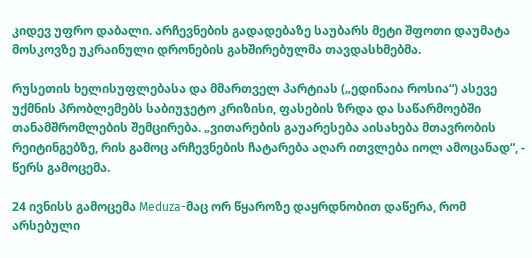კიდევ უფრო დაბალი. არჩევნების გადადებაზე საუბარს მეტი შფოთი დაუმატა მოსკოვზე უკრაინული დრონების გახშირებულმა თავდასხმებმა.

რუსეთის ხელისუფლებასა და მმართველ პარტიას („ედინაია როსია“) ასევე უქმნის პრობლემებს საბიუჯეტო კრიზისი, ფასების ზრდა და საწარმოებში თანამშრომლების შემცირება. „ვითარების გაუარესება აისახება მთავრობის რეიტინგებზე, რის გამოც არჩევნების ჩატარება აღარ ითვლება იოლ ამოცანად“, - წერს გამოცემა.

24 ივნისს გამოცემა Meduza-მაც ორ წყაროზე დაყრდნობით დაწერა, რომ არსებული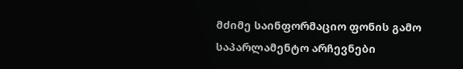მძიმე საინფორმაციო ფონის გამო საპარლამენტო არჩევნები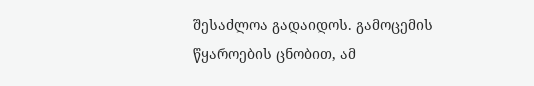შესაძლოა გადაიდოს. გამოცემის წყაროების ცნობით, ამ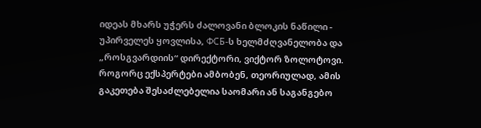იდეას მხარს უჭერს ძალოვანი ბლოკის ნაწილი - უპირველეს ყოვლისა, ФСБ-ს ხელმძღვანელობა და „როსგვარდიის“ დირექტორი, ვიქტორ ზოლოტოვი. როგორც ექსპერტები ამბობენ, თეორიულად, ამის გაკეთება შესაძლებელია საომარი ან საგანგებო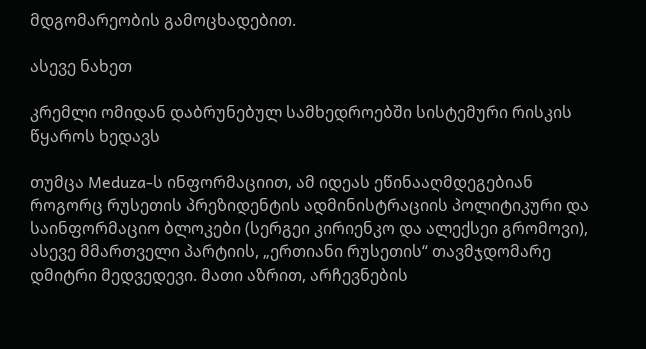მდგომარეობის გამოცხადებით.

ასევე ნახეთ

კრემლი ომიდან დაბრუნებულ სამხედროებში სისტემური რისკის წყაროს ხედავს

თუმცა Meduza-ს ინფორმაციით, ამ იდეას ეწინააღმდეგებიან როგორც რუსეთის პრეზიდენტის ადმინისტრაციის პოლიტიკური და საინფორმაციო ბლოკები (სერგეი კირიენკო და ალექსეი გრომოვი), ასევე მმართველი პარტიის, „ერთიანი რუსეთის“ თავმჯდომარე დმიტრი მედვედევი. მათი აზრით, არჩევნების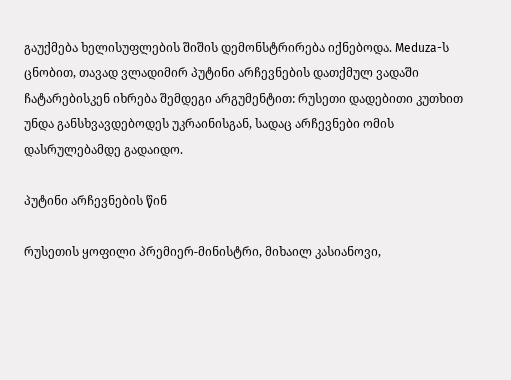გაუქმება ხელისუფლების შიშის დემონსტრირება იქნებოდა. Meduza-ს ცნობით, თავად ვლადიმირ პუტინი არჩევნების დათქმულ ვადაში ჩატარებისკენ იხრება შემდეგი არგუმენტით: რუსეთი დადებითი კუთხით უნდა განსხვავდებოდეს უკრაინისგან, სადაც არჩევნები ომის დასრულებამდე გადაიდო.

პუტინი არჩევნების წინ

რუსეთის ყოფილი პრემიერ-მინისტრი, მიხაილ კასიანოვი,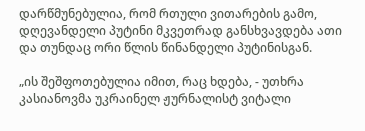დარწმუნებულია, რომ რთული ვითარების გამო, დღევანდელი პუტინი მკვეთრად განსხვავდება ათი და თუნდაც ორი წლის წინანდელი პუტინისგან.

„ის შეშფოთებულია იმით, რაც ხდება, - უთხრა კასიანოვმა უკრაინელ ჟურნალისტ ვიტალი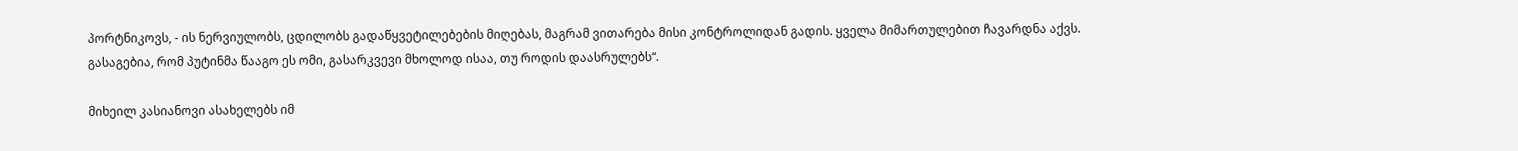პორტნიკოვს, - ის ნერვიულობს, ცდილობს გადაწყვეტილებების მიღებას, მაგრამ ვითარება მისი კონტროლიდან გადის. ყველა მიმართულებით ჩავარდნა აქვს. გასაგებია, რომ პუტინმა წააგო ეს ომი, გასარკვევი მხოლოდ ისაა, თუ როდის დაასრულებს“.

მიხეილ კასიანოვი ასახელებს იმ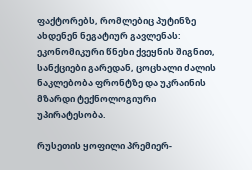ფაქტორებს, რომლებიც პუტინზე ახდენენ ნეგატიურ გავლენას: ეკონომიკური წნეხი ქვეყნის შიგნით, სანქციები გარედან, ცოცხალი ძალის ნაკლებობა ფრონტზე და უკრაინის მზარდი ტექნოლოგიური უპირატესობა.

რუსეთის ყოფილი პრემიერ-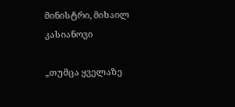მინისტრი, მიხაილ კასიანოვი

„თუმცა ყველაზე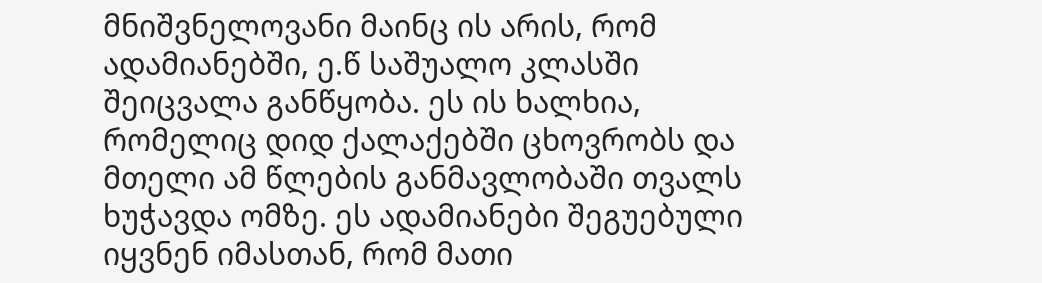მნიშვნელოვანი მაინც ის არის, რომ ადამიანებში, ე.წ საშუალო კლასში შეიცვალა განწყობა. ეს ის ხალხია, რომელიც დიდ ქალაქებში ცხოვრობს და მთელი ამ წლების განმავლობაში თვალს ხუჭავდა ომზე. ეს ადამიანები შეგუებული იყვნენ იმასთან, რომ მათი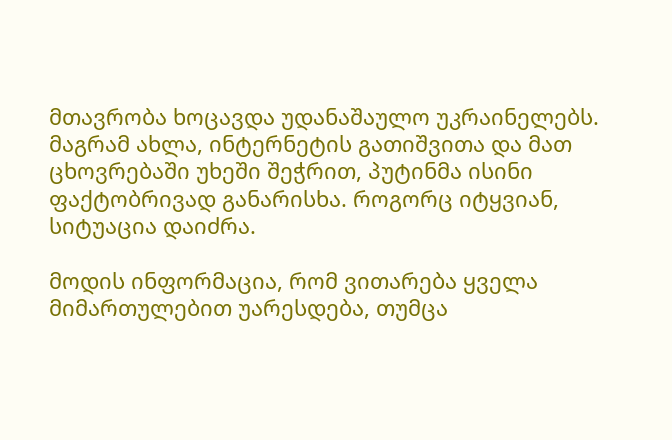მთავრობა ხოცავდა უდანაშაულო უკრაინელებს. მაგრამ ახლა, ინტერნეტის გათიშვითა და მათ ცხოვრებაში უხეში შეჭრით, პუტინმა ისინი ფაქტობრივად განარისხა. როგორც იტყვიან, სიტუაცია დაიძრა.

მოდის ინფორმაცია, რომ ვითარება ყველა მიმართულებით უარესდება, თუმცა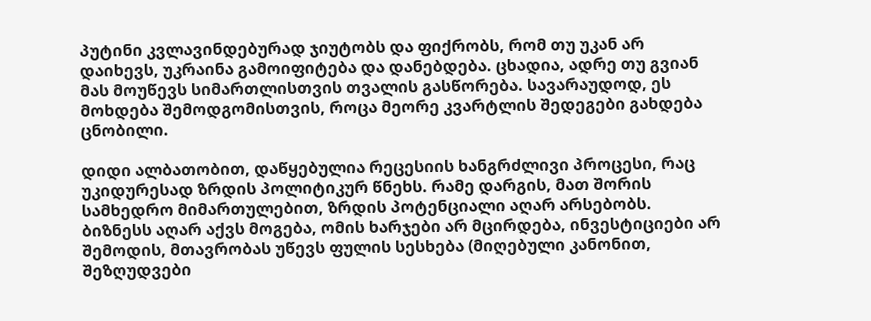პუტინი კვლავინდებურად ჯიუტობს და ფიქრობს, რომ თუ უკან არ დაიხევს, უკრაინა გამოიფიტება და დანებდება. ცხადია, ადრე თუ გვიან მას მოუწევს სიმართლისთვის თვალის გასწორება. სავარაუდოდ, ეს მოხდება შემოდგომისთვის, როცა მეორე კვარტლის შედეგები გახდება ცნობილი.

დიდი ალბათობით, დაწყებულია რეცესიის ხანგრძლივი პროცესი, რაც უკიდურესად ზრდის პოლიტიკურ წნეხს. რამე დარგის, მათ შორის სამხედრო მიმართულებით, ზრდის პოტენციალი აღარ არსებობს. ბიზნესს აღარ აქვს მოგება, ომის ხარჯები არ მცირდება, ინვესტიციები არ შემოდის, მთავრობას უწევს ფულის სესხება (მიღებული კანონით, შეზღუდვები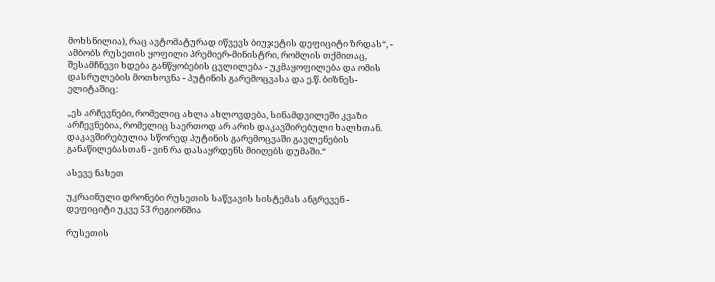მოხსნილია), რაც ავტომატურად იწვევს ბიუჯეტის დეფიციტი ზრდას“, - ამბობს რუსეთის ყოფილი პრემიერ-მინისტრი, რომლის თქმითაც, შესამჩნევი ხდება განწყობების ცვლილება - უკმაყოფილება და ომის დასრულების მოთხოვნა - პუტინის გარემოცვასა და ე.წ. ბიზნეს-ელიტაშიც:

„ეს არჩევნები, რომელიც ახლა ახლოვდება, სინამდვილეში კვაზი არჩევნებია, რომელიც საერთოდ არ არის დაკავშირებული ხალხთან. დაკავშირებულია სწორედ პუტინის გარემოცვაში გავლენების განაწილებასთან - ვინ რა დასაყრდენს მიიღებს დუმაში.“

ასევე ნახეთ

უკრაინული დრონები რუსეთის საწვავის სისტემას ანგრევენ - დეფიციტი უკვე 53 რეგიონშია

რუსეთის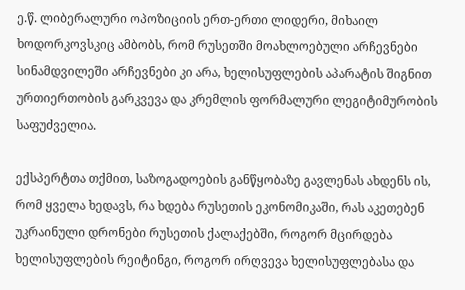ე.წ. ლიბერალური ოპოზიციის ერთ-ერთი ლიდერი, მიხაილ ხოდორკოვსკიც ამბობს, რომ რუსეთში მოახლოებული არჩევნები სინამდვილეში არჩევნები კი არა, ხელისუფლების აპარატის შიგნით ურთიერთობის გარკვევა და კრემლის ფორმალური ლეგიტიმურობის საფუძველია.

ექსპერტთა თქმით, საზოგადოების განწყობაზე გავლენას ახდენს ის, რომ ყველა ხედავს, რა ხდება რუსეთის ეკონომიკაში, რას აკეთებენ უკრაინული დრონები რუსეთის ქალაქებში, როგორ მცირდება ხელისუფლების რეიტინგი, როგორ ირღვევა ხელისუფლებასა და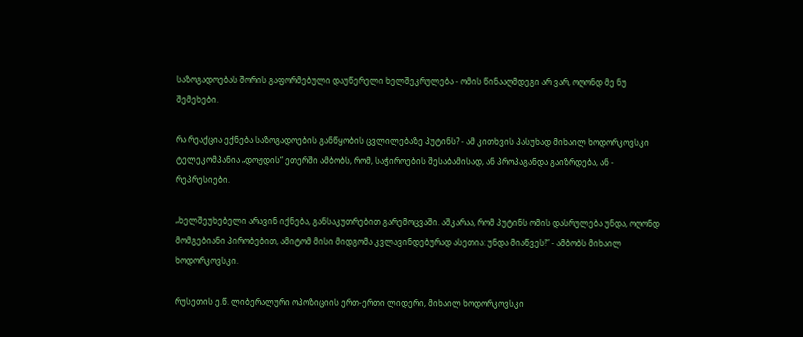საზოგადოებას შორის გაფორმებული დაუწერელი ხელშეკრულება - ომის წინააღმდეგი არ ვარ, ოღონდ მე ნუ შემეხები.

რა რეაქცია ექნება საზოგადოების განწყობის ცვლილებაზე პუტინს? - ამ კითხვის პასუხად მიხაილ ხოდორკოვსკი ტელეკომპანია „დოჟდის“ ეთერში ამბობს, რომ, საჭიროების შესაბამისად, ან პროპაგანდა გაიზრდება, ან - რეპრესიები.

„ხელშეუხებელი არავინ იქნება, განსაკუთრებით გარემოცვაში. აშკარაა, რომ პუტინს ომის დასრულება უნდა, ოღონდ მომგებიანი პირობებით, ამიტომ მისი მიდგომა კვლავინდებურად ასეთია: უნდა მიაწვეს!“ - ამბობს მიხაილ ხოდორკოვსკი.

რუსეთის ე.წ. ლიბერალური ოპოზიციის ერთ-ერთი ლიდერი, მიხაილ ხოდორკოვსკი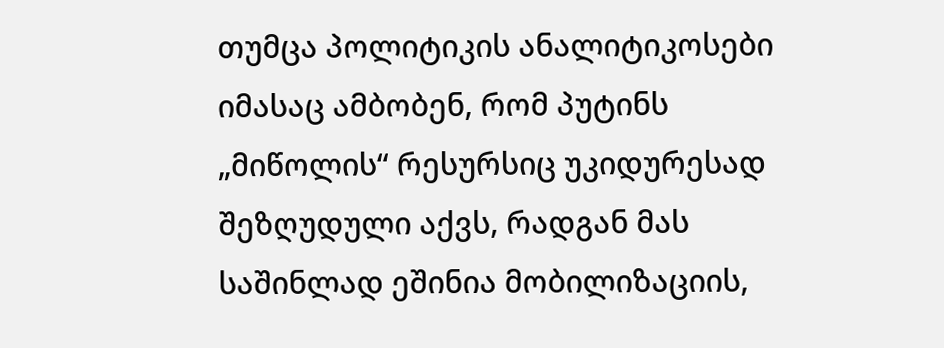თუმცა პოლიტიკის ანალიტიკოსები იმასაც ამბობენ, რომ პუტინს „მიწოლის“ რესურსიც უკიდურესად შეზღუდული აქვს, რადგან მას საშინლად ეშინია მობილიზაციის,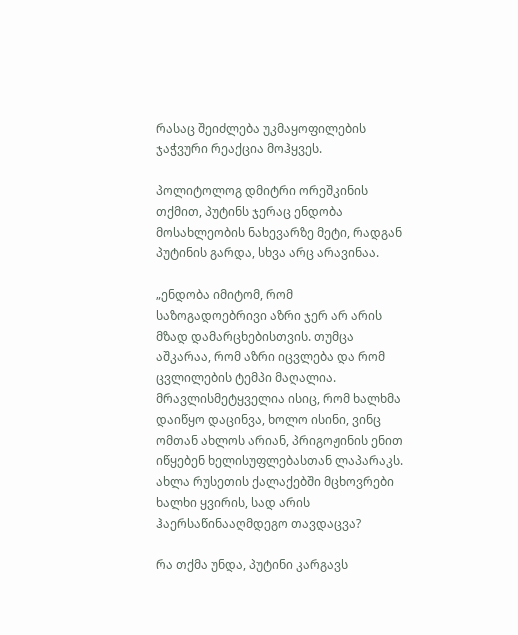რასაც შეიძლება უკმაყოფილების ჯაჭვური რეაქცია მოჰყვეს.

პოლიტოლოგ დმიტრი ორეშკინის თქმით, პუტინს ჯერაც ენდობა მოსახლეობის ნახევარზე მეტი, რადგან პუტინის გარდა, სხვა არც არავინაა.

„ენდობა იმიტომ, რომ საზოგადოებრივი აზრი ჯერ არ არის მზად დამარცხებისთვის. თუმცა აშკარაა, რომ აზრი იცვლება და რომ ცვლილების ტემპი მაღალია. მრავლისმეტყველია ისიც, რომ ხალხმა დაიწყო დაცინვა, ხოლო ისინი, ვინც ომთან ახლოს არიან, პრიგოჟინის ენით იწყებენ ხელისუფლებასთან ლაპარაკს. ახლა რუსეთის ქალაქებში მცხოვრები ხალხი ყვირის, სად არის ჰაერსაწინააღმდეგო თავდაცვა?

რა თქმა უნდა, პუტინი კარგავს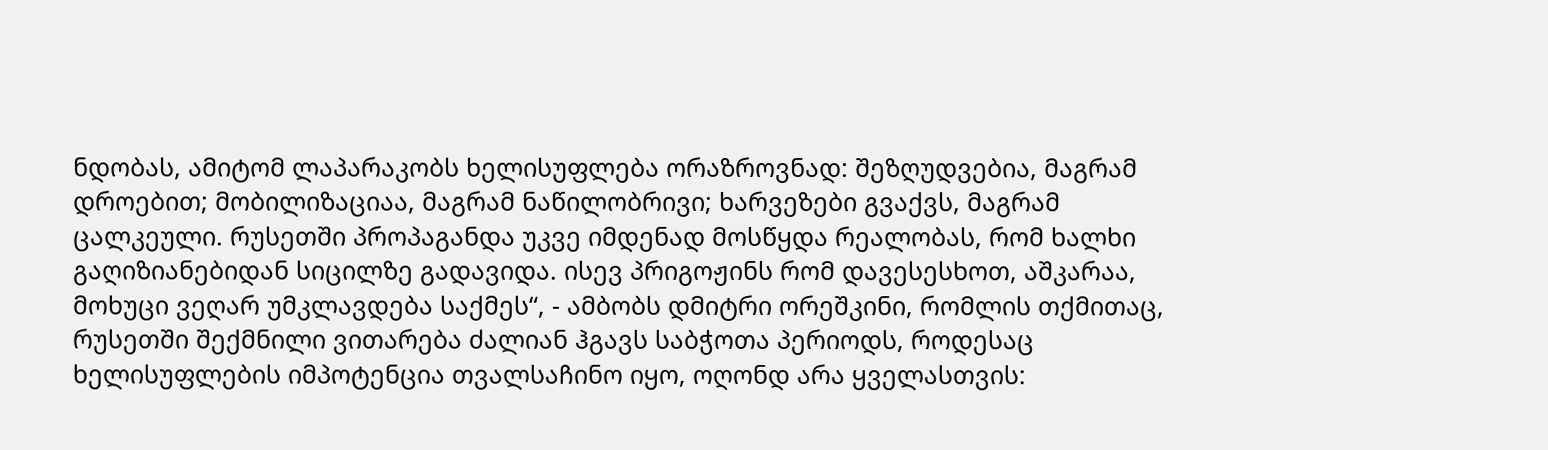ნდობას, ამიტომ ლაპარაკობს ხელისუფლება ორაზროვნად: შეზღუდვებია, მაგრამ დროებით; მობილიზაციაა, მაგრამ ნაწილობრივი; ხარვეზები გვაქვს, მაგრამ ცალკეული. რუსეთში პროპაგანდა უკვე იმდენად მოსწყდა რეალობას, რომ ხალხი გაღიზიანებიდან სიცილზე გადავიდა. ისევ პრიგოჟინს რომ დავესესხოთ, აშკარაა, მოხუცი ვეღარ უმკლავდება საქმეს“, - ამბობს დმიტრი ორეშკინი, რომლის თქმითაც, რუსეთში შექმნილი ვითარება ძალიან ჰგავს საბჭოთა პერიოდს, როდესაც ხელისუფლების იმპოტენცია თვალსაჩინო იყო, ოღონდ არა ყველასთვის: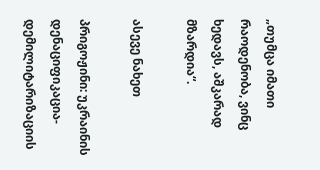„თუმცა იმათი რაოდენობა, ვინც ხედავს, აშკარად მზარდია“.

ასევე ნახეთ

პრიგოჟინი: უკრაინის დენაციფიკაცია-დემილიტარიზაციის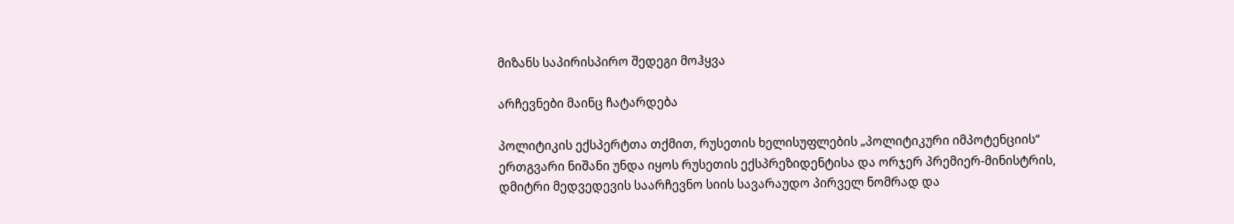მიზანს საპირისპირო შედეგი მოჰყვა

არჩევნები მაინც ჩატარდება

პოლიტიკის ექსპერტთა თქმით, რუსეთის ხელისუფლების „პოლიტიკური იმპოტენციის“ ერთგვარი ნიშანი უნდა იყოს რუსეთის ექსპრეზიდენტისა და ორჯერ პრემიერ-მინისტრის, დმიტრი მედვედევის საარჩევნო სიის სავარაუდო პირველ ნომრად და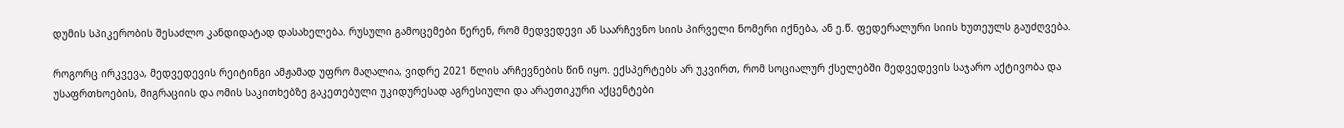დუმის სპიკერობის შესაძლო კანდიდატად დასახელება. რუსული გამოცემები წერენ, რომ მედვედევი ან საარჩევნო სიის პირველი ნომერი იქნება, ან ე.წ. ფედერალური სიის ხუთეულს გაუძღვება.

როგორც ირკვევა, მედვედევის რეიტინგი ამჟამად უფრო მაღალია, ვიდრე 2021 წლის არჩევნების წინ იყო. ექსპერტებს არ უკვირთ, რომ სოციალურ ქსელებში მედვედევის საჯარო აქტივობა და უსაფრთხოების, მიგრაციის და ომის საკითხებზე გაკეთებული უკიდურესად აგრესიული და არაეთიკური აქცენტები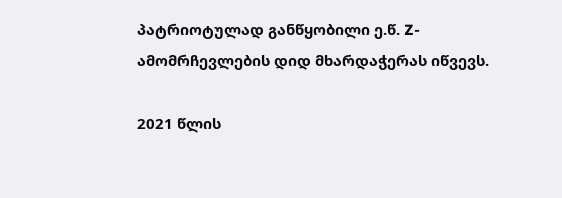პატრიოტულად განწყობილი ე.წ. Z- ამომრჩევლების დიდ მხარდაჭერას იწვევს.

2021 წლის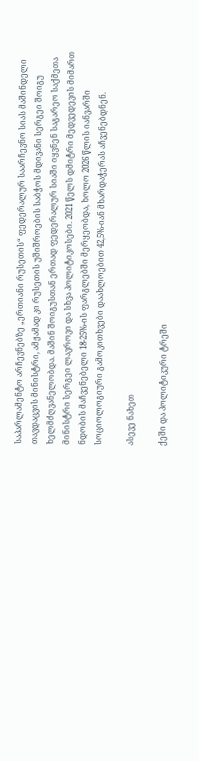საპარლამენტო არჩევნებზე „ერთიანი რუსეთის“ ფედერალურ საარჩევნო სიას მაშინდელი თავდაცვის მინისტრი, ამჟამად კი რუსეთის უშიშროების საბჭოს მდივანი სერგეი შოიგუ ხელმძღვანელობდა. მაშინ შოიგუსთან ერთად ფედერალურ სიაში იყვნენ საგარეო საქმეთა მინისტრი სერგეი ლავროვი და სხვა პოლიტიკოსები. 2021 წელს დმიტრი მედვედევის მიმართ ნდობის მაჩვენებელი 18-25%-ის ფარგლებში მერყეობდა, ხოლო 2026 წლის იანვარში სოციოლოგიური გამოკითხვები დაახლოებით 42,5%-იან მხარდაჭერას აჩვენებდნენ.

ასევე ნახეთ

ქეში და პოლიტიკური ტრეში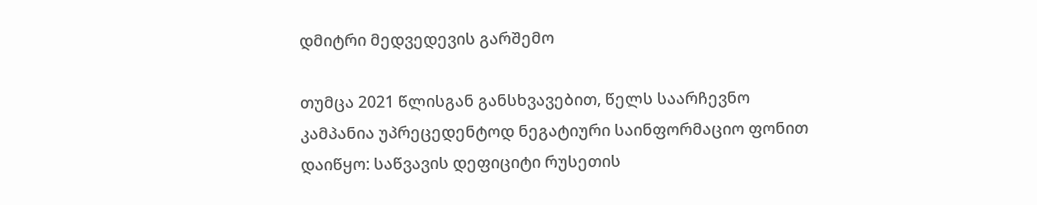დმიტრი მედვედევის გარშემო

თუმცა 2021 წლისგან განსხვავებით, წელს საარჩევნო კამპანია უპრეცედენტოდ ნეგატიური საინფორმაციო ფონით დაიწყო: საწვავის დეფიციტი რუსეთის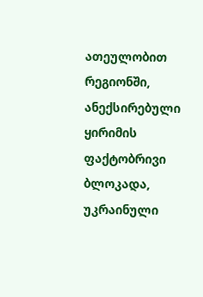ათეულობით რეგიონში, ანექსირებული ყირიმის ფაქტობრივი ბლოკადა, უკრაინული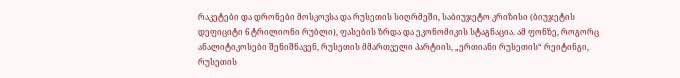რაკეტები და დრონები მოსკოვსა და რუსეთის სიღრმეში, საბიუჯეტო კრიზისი (ბიუჯეტის დეფიციტი 6 ტრილიონი რუბლი), ფასების ზრდა და ეკონომიკის სტაგნაცია. ამ ფონზე, როგორც ანალიტიკოსები შენიშნავენ, რუსეთის მმართველი პარტიის, „ერთიანი რუსეთის“ რეიტინგი, რუსეთის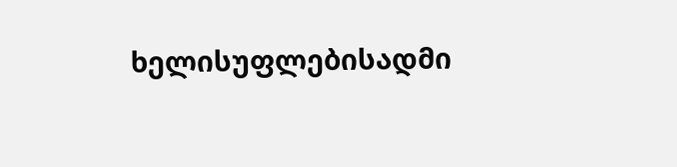ხელისუფლებისადმი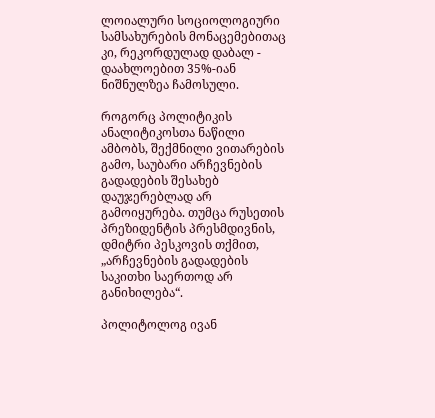ლოიალური სოციოლოგიური სამსახურების მონაცემებითაც კი, რეკორდულად დაბალ - დაახლოებით 35%-იან ნიშნულზეა ჩამოსული.

როგორც პოლიტიკის ანალიტიკოსთა ნაწილი ამბობს, შექმნილი ვითარების გამო, საუბარი არჩევნების გადადების შესახებ დაუჯერებლად არ გამოიყურება. თუმცა რუსეთის პრეზიდენტის პრესმდივნის, დმიტრი პესკოვის თქმით, „არჩევნების გადადების საკითხი საერთოდ არ განიხილება“.

პოლიტოლოგ ივან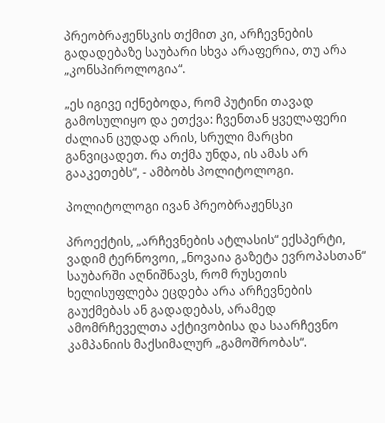პრეობრაჟენსკის თქმით კი, არჩევნების გადადებაზე საუბარი სხვა არაფერია, თუ არა „კონსპიროლოგია“.

„ეს იგივე იქნებოდა, რომ პუტინი თავად გამოსულიყო და ეთქვა: ჩვენთან ყველაფერი ძალიან ცუდად არის, სრული მარცხი განვიცადეთ. რა თქმა უნდა, ის ამას არ გააკეთებს“, - ამბობს პოლიტოლოგი.

პოლიტოლოგი ივან პრეობრაჟენსკი

პროექტის, „არჩევნების ატლასის“ ექსპერტი, ვადიმ ტერნოვოი, „ნოვაია გაზეტა ევროპასთან“ საუბარში აღნიშნავს, რომ რუსეთის ხელისუფლება ეცდება არა არჩევნების გაუქმებას ან გადადებას, არამედ ამომრჩეველთა აქტივობისა და საარჩევნო კამპანიის მაქსიმალურ „გამოშრობას“.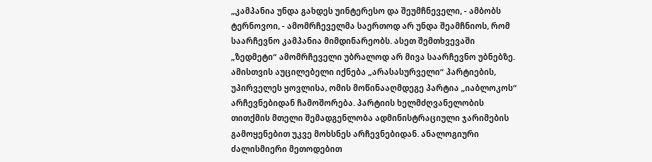„კამპანია უნდა გახდეს უინტერესო და შეუმჩნეველი, - ამბობს ტერნოვოი, - ამომრჩეველმა საერთოდ არ უნდა შეამჩნიოს, რომ საარჩევნო კამპანია მიმდინარეობს. ასეთ შემთხვევაში „ზედმეტი“ ამომრჩეველი უბრალოდ არ მივა საარჩევნო უბნებზე. ამისთვის აუცილებელი იქნება „არასასურველი“ პარტიების, უპირველეს ყოვლისა, ომის მოწინააღმდეგე პარტია „იაბლოკოს“ არჩევნებიდან ჩამოშორება. პარტიის ხელმძღვანელობის თითქმის მთელი შემადგენლობა ადმინისტრაციული ჯარიმების გამოყენებით უკვე მოხსნეს არჩევნებიდან. ანალოგიური ძალისმიერი მეთოდებით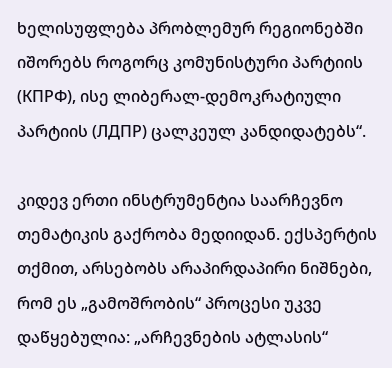ხელისუფლება პრობლემურ რეგიონებში იშორებს როგორც კომუნისტური პარტიის (КПРФ), ისე ლიბერალ-დემოკრატიული პარტიის (ЛДПР) ცალკეულ კანდიდატებს“.

კიდევ ერთი ინსტრუმენტია საარჩევნო თემატიკის გაქრობა მედიიდან. ექსპერტის თქმით, არსებობს არაპირდაპირი ნიშნები, რომ ეს „გამოშრობის“ პროცესი უკვე დაწყებულია: „არჩევნების ატლასის“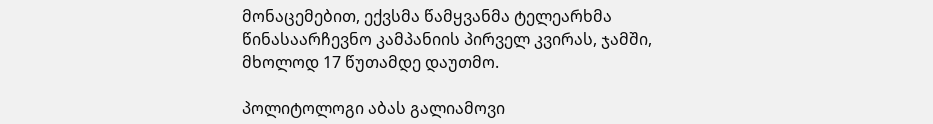მონაცემებით, ექვსმა წამყვანმა ტელეარხმა წინასაარჩევნო კამპანიის პირველ კვირას, ჯამში, მხოლოდ 17 წუთამდე დაუთმო.

პოლიტოლოგი აბას გალიამოვი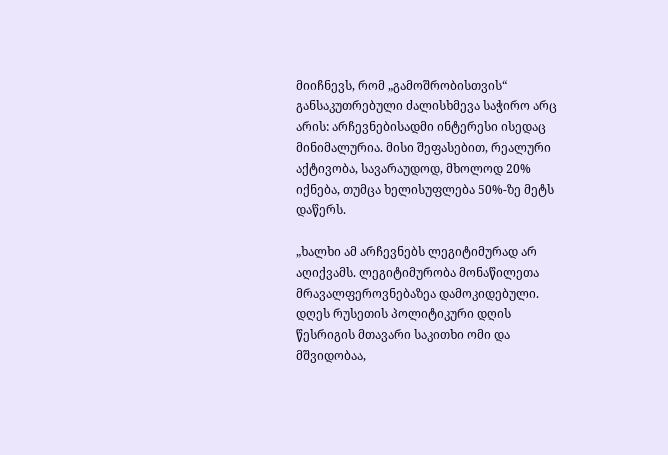მიიჩნევს, რომ „გამოშრობისთვის“ განსაკუთრებული ძალისხმევა საჭირო არც არის: არჩევნებისადმი ინტერესი ისედაც მინიმალურია. მისი შეფასებით, რეალური აქტივობა, სავარაუდოდ, მხოლოდ 20% იქნება, თუმცა ხელისუფლება 50%-ზე მეტს დაწერს.

„ხალხი ამ არჩევნებს ლეგიტიმურად არ აღიქვამს. ლეგიტიმურობა მონაწილეთა მრავალფეროვნებაზეა დამოკიდებული. დღეს რუსეთის პოლიტიკური დღის წესრიგის მთავარი საკითხი ომი და მშვიდობაა,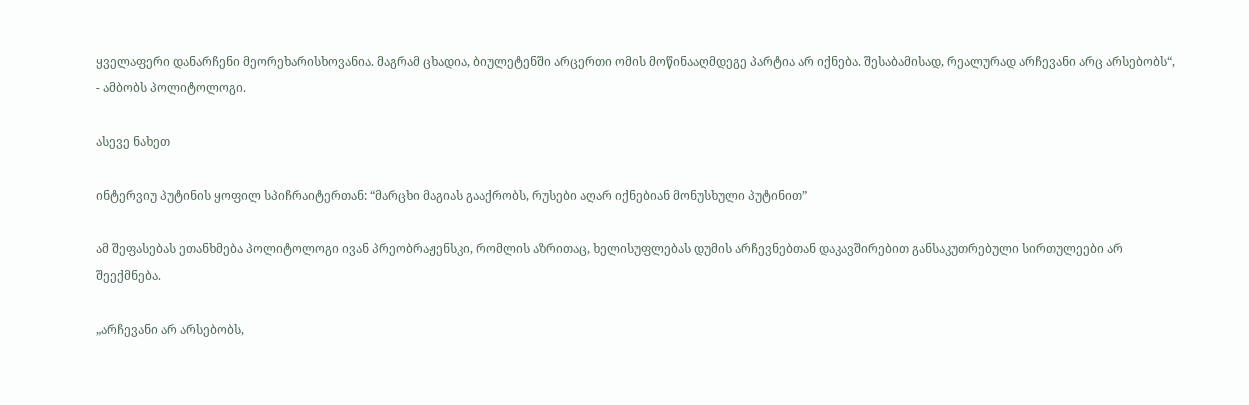ყველაფერი დანარჩენი მეორეხარისხოვანია. მაგრამ ცხადია, ბიულეტენში არცერთი ომის მოწინააღმდეგე პარტია არ იქნება. შესაბამისად, რეალურად არჩევანი არც არსებობს“, - ამბობს პოლიტოლოგი.

ასევე ნახეთ

ინტერვიუ პუტინის ყოფილ სპიჩრაიტერთან: “მარცხი მაგიას გააქრობს, რუსები აღარ იქნებიან მონუსხული პუტინით”

ამ შეფასებას ეთანხმება პოლიტოლოგი ივან პრეობრაჟენსკი, რომლის აზრითაც, ხელისუფლებას დუმის არჩევნებთან დაკავშირებით განსაკუთრებული სირთულეები არ შეექმნება.

„არჩევანი არ არსებობს,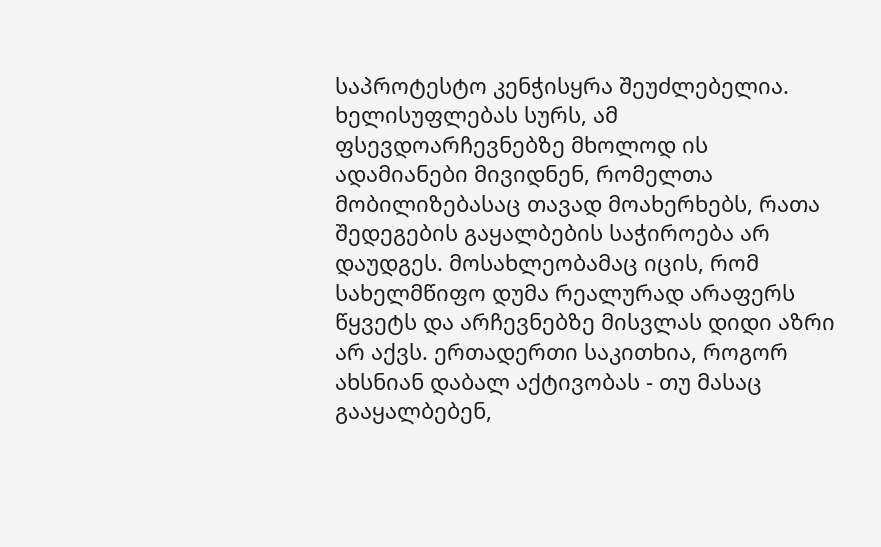საპროტესტო კენჭისყრა შეუძლებელია. ხელისუფლებას სურს, ამ ფსევდოარჩევნებზე მხოლოდ ის ადამიანები მივიდნენ, რომელთა მობილიზებასაც თავად მოახერხებს, რათა შედეგების გაყალბების საჭიროება არ დაუდგეს. მოსახლეობამაც იცის, რომ სახელმწიფო დუმა რეალურად არაფერს წყვეტს და არჩევნებზე მისვლას დიდი აზრი არ აქვს. ერთადერთი საკითხია, როგორ ახსნიან დაბალ აქტივობას - თუ მასაც გააყალბებენ,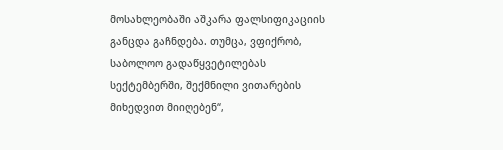მოსახლეობაში აშკარა ფალსიფიკაციის განცდა გაჩნდება. თუმცა, ვფიქრობ, საბოლოო გადაწყვეტილებას სექტემბერში, შექმნილი ვითარების მიხედვით მიიღებენ“,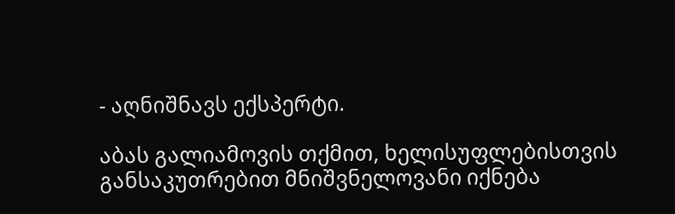- აღნიშნავს ექსპერტი.

აბას გალიამოვის თქმით, ხელისუფლებისთვის განსაკუთრებით მნიშვნელოვანი იქნება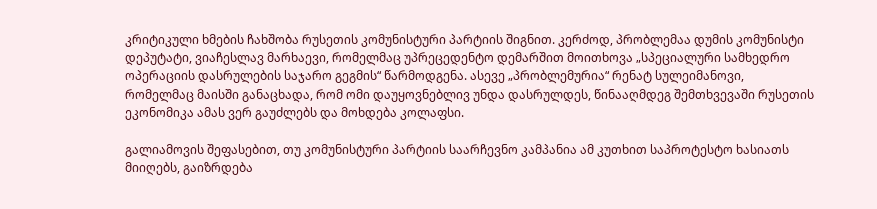კრიტიკული ხმების ჩახშობა რუსეთის კომუნისტური პარტიის შიგნით. კერძოდ, პრობლემაა დუმის კომუნისტი დეპუტატი, ვიაჩესლავ მარხაევი, რომელმაც უპრეცედენტო დემარშით მოითხოვა „სპეციალური სამხედრო ოპერაციის დასრულების საჯარო გეგმის“ წარმოდგენა. ასევე „პრობლემურია“ რენატ სულეიმანოვი, რომელმაც მაისში განაცხადა, რომ ომი დაუყოვნებლივ უნდა დასრულდეს, წინააღმდეგ შემთხვევაში რუსეთის ეკონომიკა ამას ვერ გაუძლებს და მოხდება კოლაფსი.

გალიამოვის შეფასებით, თუ კომუნისტური პარტიის საარჩევნო კამპანია ამ კუთხით საპროტესტო ხასიათს მიიღებს, გაიზრდება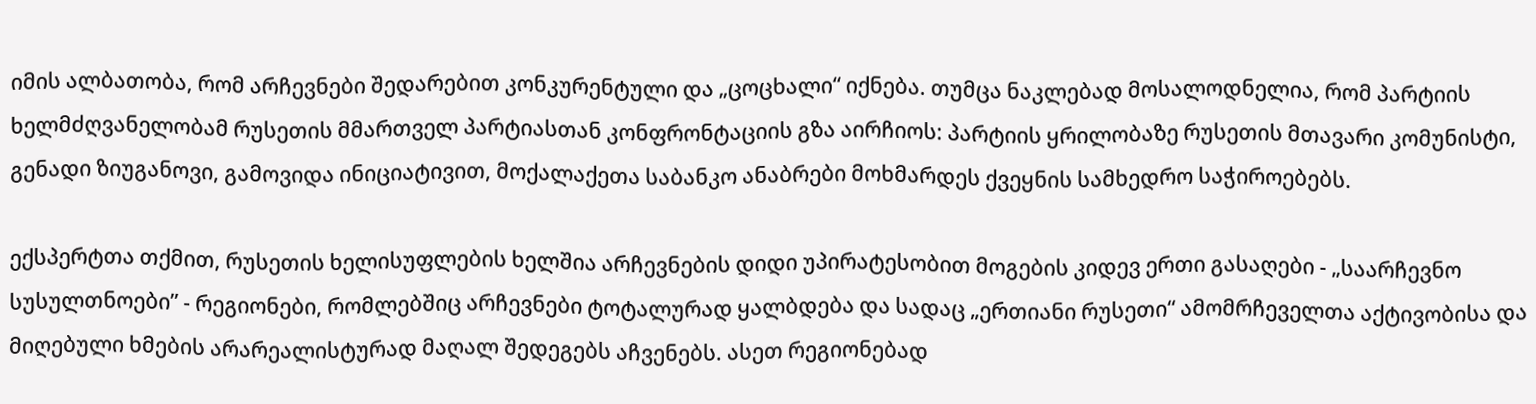იმის ალბათობა, რომ არჩევნები შედარებით კონკურენტული და „ცოცხალი“ იქნება. თუმცა ნაკლებად მოსალოდნელია, რომ პარტიის ხელმძღვანელობამ რუსეთის მმართველ პარტიასთან კონფრონტაციის გზა აირჩიოს: პარტიის ყრილობაზე რუსეთის მთავარი კომუნისტი, გენადი ზიუგანოვი, გამოვიდა ინიციატივით, მოქალაქეთა საბანკო ანაბრები მოხმარდეს ქვეყნის სამხედრო საჭიროებებს.

ექსპერტთა თქმით, რუსეთის ხელისუფლების ხელშია არჩევნების დიდი უპირატესობით მოგების კიდევ ერთი გასაღები - „საარჩევნო სუსულთნოები” - რეგიონები, რომლებშიც არჩევნები ტოტალურად ყალბდება და სადაც „ერთიანი რუსეთი“ ამომრჩეველთა აქტივობისა და მიღებული ხმების არარეალისტურად მაღალ შედეგებს აჩვენებს. ასეთ რეგიონებად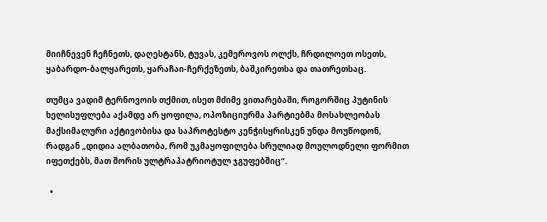მიიჩნევენ ჩეჩნეთს, დაღესტანს, ტუვას, კემეროვოს ოლქს, ჩრდილოეთ ოსეთს, ყაბარდო-ბალყარეთს, ყარაჩაი-ჩერქეზეთს, ბაშკირეთსა და თათრეთსაც.

თუმცა ვადიმ ტერნოვოის თქმით, ისეთ მძიმე ვითარებაში, როგორშიც პუტინის ხელისუფლება აქამდე არ ყოფილა, ოპოზიციურმა პარტიებმა მოსახლეობას მაქსიმალური აქტივობისა და საპროტესტო კენჭისყრისკენ უნდა მოუწოდონ, რადგან „დიდია ალბათობა, რომ უკმაყოფილება სრულიად მოულოდნელი ფორმით იფეთქებს, მათ შორის ულტრაპატრიოტულ ჯგუფებშიც“.

  •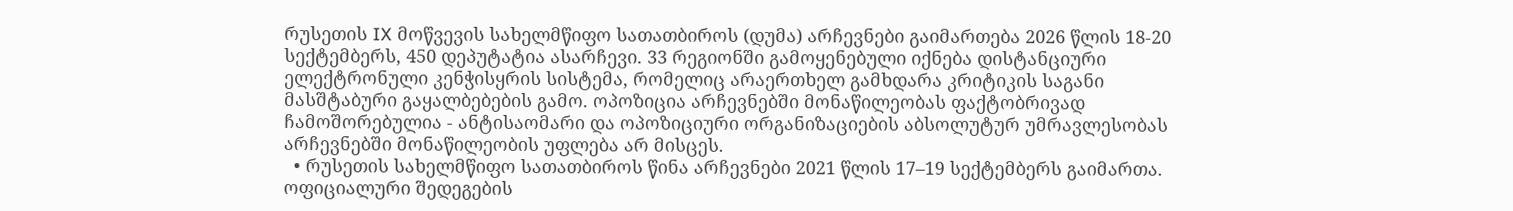რუსეთის IX მოწვევის სახელმწიფო სათათბიროს (დუმა) არჩევნები გაიმართება 2026 წლის 18-20 სექტემბერს, 450 დეპუტატია ასარჩევი. 33 რეგიონში გამოყენებული იქნება დისტანციური ელექტრონული კენჭისყრის სისტემა, რომელიც არაერთხელ გამხდარა კრიტიკის საგანი მასშტაბური გაყალბებების გამო. ოპოზიცია არჩევნებში მონაწილეობას ფაქტობრივად ჩამოშორებულია - ანტისაომარი და ოპოზიციური ორგანიზაციების აბსოლუტურ უმრავლესობას არჩევნებში მონაწილეობის უფლება არ მისცეს.
  • რუსეთის სახელმწიფო სათათბიროს წინა არჩევნები 2021 წლის 17–19 სექტემბერს გაიმართა. ოფიციალური შედეგების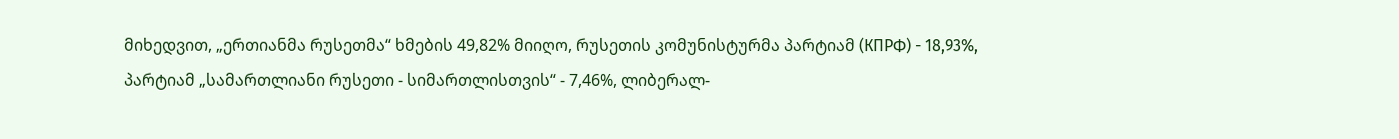მიხედვით, „ერთიანმა რუსეთმა“ ხმების 49,82% მიიღო, რუსეთის კომუნისტურმა პარტიამ (КПРФ) - 18,93%, პარტიამ „სამართლიანი რუსეთი - სიმართლისთვის“ - 7,46%, ლიბერალ-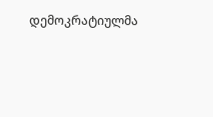დემოკრატიულმა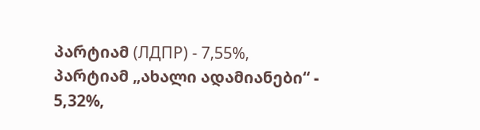პარტიამ (ЛДПР) - 7,55%, პარტიამ „ახალი ადამიანები“ - 5,32%,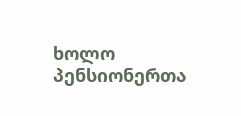ხოლო პენსიონერთა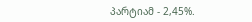პარტიამ - 2,45%.